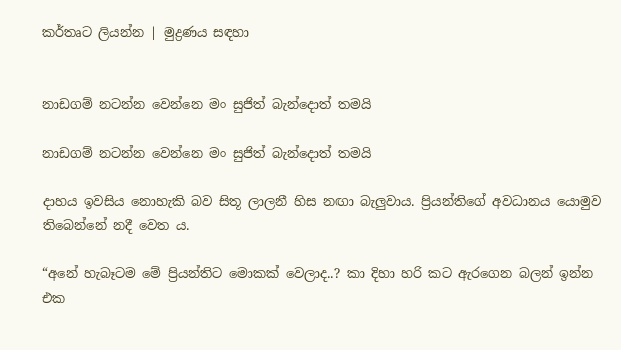කර්තෘට ලියන්න | මුද්‍රණය සඳහා


නාඩගම් නටන්න වෙන්නෙ මං සුජිත් බැන්දොත් තමයි

නාඩගම් නටන්න වෙන්නෙ මං සුජිත් බැන්දොත් තමයි

දාහය ඉවසිය නොහැකි බව සිතූ ලාලනී හිස නඟා බැලුවාය. ප්‍රියන්තිගේ අවධානය යොමුව තිබෙන්නේ නදී වෙත ය.

“අනේ හැබෑටම මේ ප්‍රියන්තිට මොකක් වෙලාද..? කා දිහා හරි කට ඇරගෙන බලන් ඉන්න එක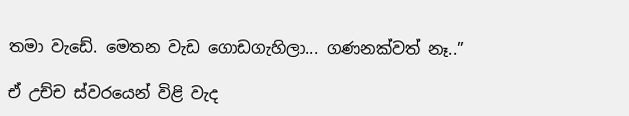තමා වැඩේ. මෙතන වැඩ ගොඩගැහිලා... ගණනක්වත් නෑ..”

ඒ උච්ච ස්වරයෙන් විළි වැද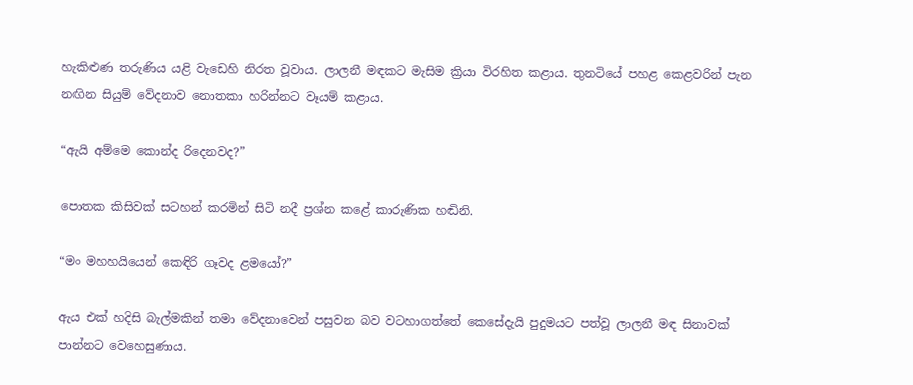හැකිළුණ තරුණිය යළි වැඩෙහි නිරත වූවාය. ලාලනී මඳකට මැසිම ක්‍රියා විරහිත කළාය. තුනටියේ පහළ කෙළවරින් පැන නඟින සියුම් වේදනාව නොතකා හරින්නට වෑයම් කළාය.

“ඇයි අම්මෙ කොන්ද රිදෙනවද?”

පොතක කිසිවක් සටහන් කරමින් සිටි නදී ප්‍රශ්න කළේ කාරුණික හඬිනි.

“මං මහහයියෙන් කෙඳිරි ගෑවද ළමයෝ?”

ඇය එක් හදිසි බැල්මකින් තමා වේදනාවෙන් පසුවන බව වටහාගත්තේ කෙසේදැයි පුදුමයට පත්වූ ලාලනී මඳ සිනාවක් පාන්නට වෙහෙසුණාය.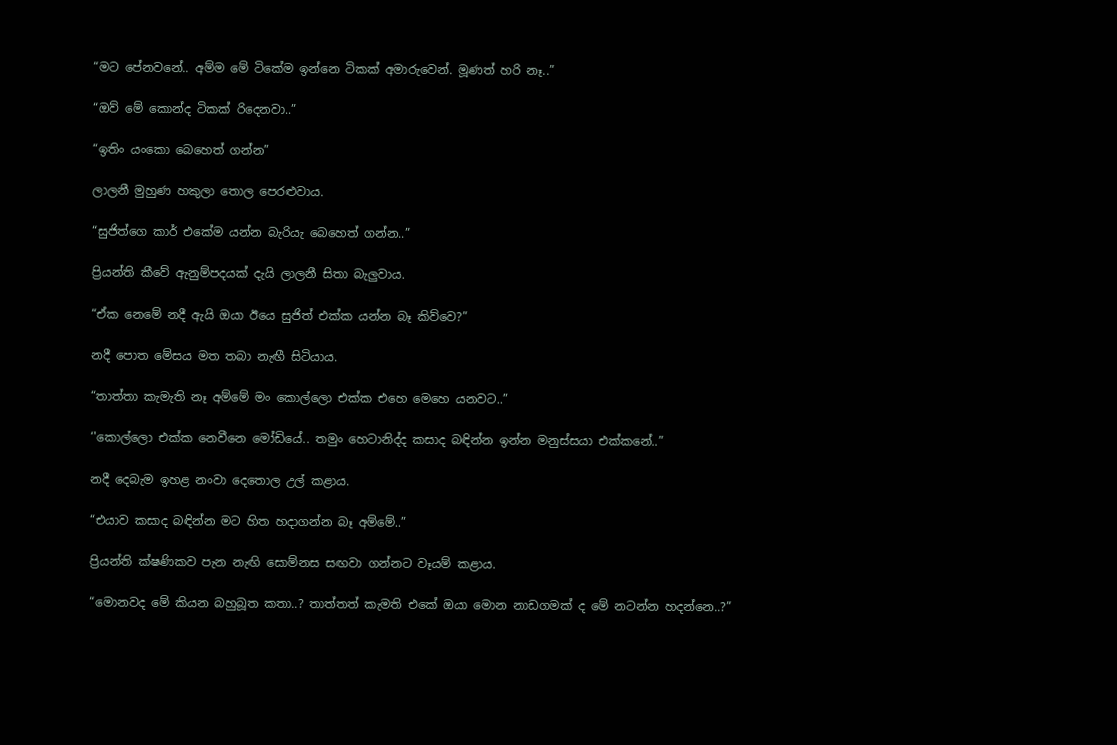“මට පේනවනේ.. අම්ම මේ ටිකේම ඉන්නෙ ටිකක් අමාරුවෙන්. මූණත් හරි නෑ..”

“ඔව් මේ කොන්ද ටිකක් රිදෙනවා..”

“ඉතිං යංකො බෙහෙත් ගන්න”

ලාලනී මුහුණ හකුලා තොල පෙරළුවාය.

“සුජිත්ගෙ කාර් එකේම යන්න බැරියැ බෙහෙත් ගන්න..”

ප්‍රියන්ති කීවේ ඇනුම්පදයක් දැයි ලාලනී සිතා බැලුවාය.

“ඒක නෙමේ නදී ඇයි ඔයා ඊයෙ සුජිත් එක්ක යන්න බෑ කිව්වෙ?”

නදී පොත මේසය මත තබා නැඟී සිටියාය.

“තාත්තා කැමැති නෑ අම්මේ මං කොල්ලො එක්ක එහෙ මෙහෙ යනවට..”

‘'කොල්ලො එක්ක නෙවීනෙ මෝඩියේ.. තමුං හෙටානිද්ද කසාද බඳින්න ඉන්න මනුස්සයා එක්කනේ..”

නදී දෙබැම ඉහළ නංවා දෙතොල උල් කළාය.

“එයාව කසාද බඳින්න මට හිත හදාගන්න බෑ අම්මේ..”

ප්‍රියන්ති ක්ෂණිකව පැන නැඟි සොම්නස සඟවා ගන්නට වෑයම් කළාය.

“මොනවද මේ කියන බහුබූත කතා..? තාත්තත් කැමති එකේ ඔයා මොන නාඩගමක් ද මේ නටන්න හදන්නෙ..?”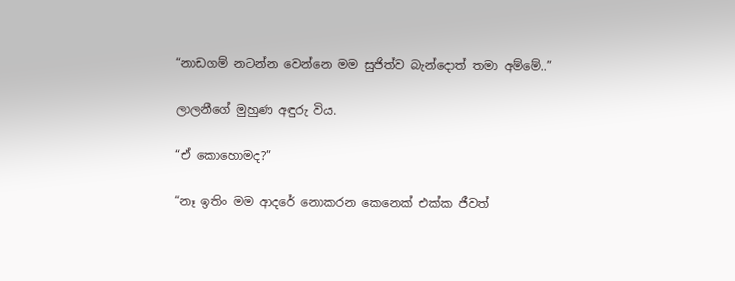“නාඩගම් නටන්න වෙන්නෙ මම සුජිත්ව බැන්දොත් තමා අම්මේ..”

ලාලනීගේ මුහුණ අඳුරු විය.

“ඒ කොහොමද?”

“නෑ ඉතිං මම ආදරේ නොකරන කෙනෙක් එක්ක ජීවත්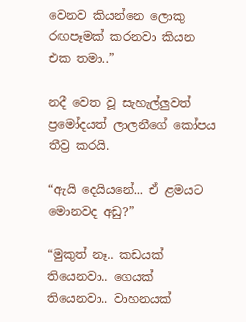වෙනව කියන්නෙ ලොකු රඟපෑමක් කරනවා කියන එක‍ තමා..”

නදී වෙත වූ සැහැල්ලුවත් ප්‍රමෝදයත් ලාලනීගේ කෝපය තීව්‍ර කරයි.

“ඇයි දෙයියනේ... ඒ ළමයට මොනවද අඩු?”

“මුකුත් නෑ.. කඩයක් තියෙනවා.. ගෙයක් තියෙනවා.. වාහනයක්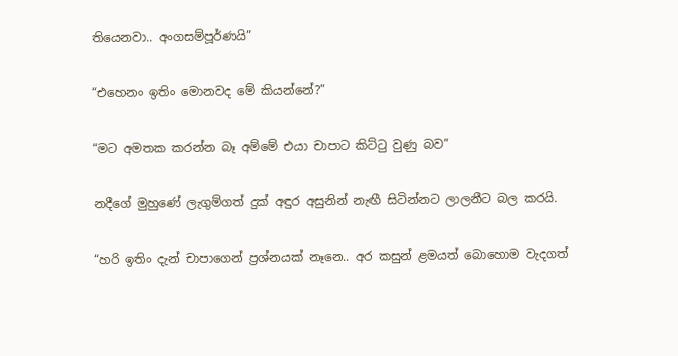තියෙනවා.. අංගසම්පූර්ණයි”

“එහෙනං ඉතිං මොනවද මේ කියන්නේ?”

“මට අමතක කරන්න බෑ අම්මේ එයා චාපාට කිට්ටු වුණු බව”

නදීගේ මුහුණේ ලැගුම්ගත් දුක් අඳුර අසුනින් නැඟී සිටින්නට ලාලනීට බල කරයි.

“හරි ඉතිං දැන් චාපාගෙන් ප්‍රශ්නයක් නෑනෙ.. අර කසුන් ළමයත් බොහොම වැදගත්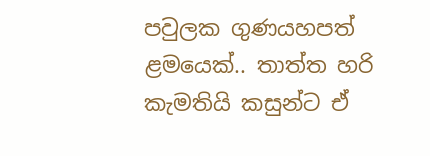පවුලක ගුණයහපත් ළමයෙක්.. තාත්ත හරි කැමතියි කසුන්ට ඒ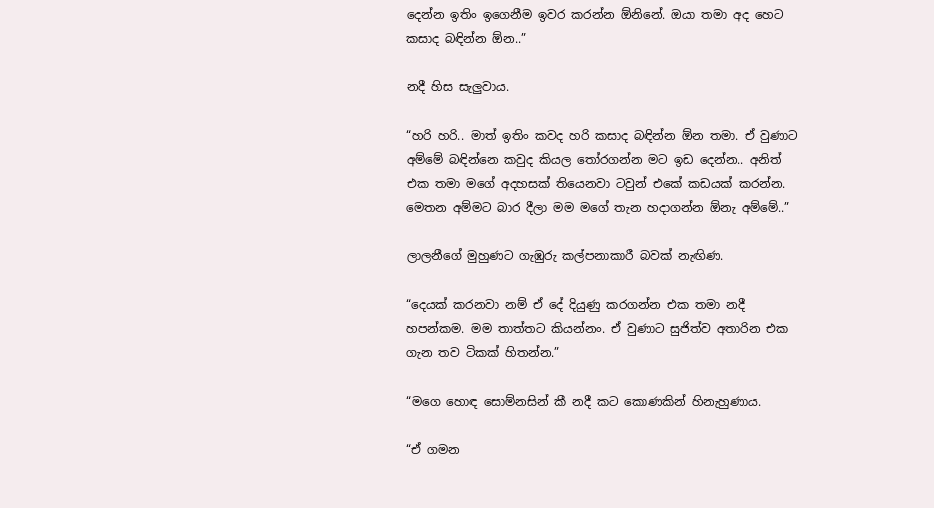දෙන්න ඉතිං ඉගෙනීම ඉවර කරන්න ඕනිනේ. ඔයා තමා අද හෙට කසාද බඳින්න ඕන..”

නදී හිස සැලුවාය.

“හරි හරි.. මාත් ඉතිං කවද හරි කසාද බඳින්න ඕන තමා. ඒ වුණාට අම්මේ බඳින්නෙ කවුද කියල තෝරගන්න මට ඉඩ දෙන්න.. අනිත් එක තමා මගේ අදහසක් තියෙනවා ටවුන් එකේ කඩයක් කරන්න. මෙතන අම්මට බාර දීලා මම මගේ තැන හදාගන්න ඕනැ අම්මේ..”

ලාලනීගේ මුහුණට ගැඹුරු කල්පනාකාරී බවක් නැඟිණ.

“දෙයක් කරනවා නම් ඒ දේ දියුණු කරගන්න එක තමා නදී හපන්කම. මම තාත්තට කියන්නං. ඒ වුණාට සුජිත්ව අතාරින එක ගැන තව ටිකක් හිතන්න.”

“මගෙ හොඳ සොම්නසින් කී නදී කට කොණකින් හිනැහුණාය.

“ඒ ගමන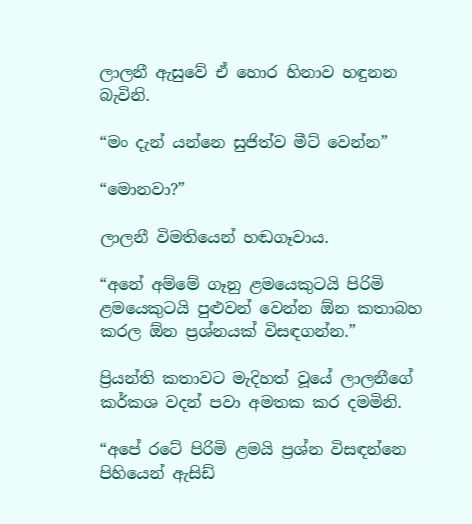ලාලනී ඇසුවේ ඒ හොර හිනාව හඳුනන බැවිනි.

“මං දැන් යන්නෙ සුජිත්ව මීට් වෙන්න”

“මොනවා?”

ලාලනී විමතියෙන් හඬගෑවාය.

“අනේ අම්මේ ගෑනු ළමයෙකුටයි පිරිමි ළමයෙකුටයි පුළුවන් වෙන්න ඕන කතාබහ කරල ඕන ප්‍රශ්නයක් විසඳගන්න.”

ප්‍රියන්ති කතාවට මැදිහත් ‍වූයේ ලාලනීගේ කර්කශ වදන් පවා අමතක කර දමමිනි.

“අපේ රටේ පිරිමි ළමයි ප්‍රශ්න විසඳන්නෙ පිහියෙන් ඇසිඩ්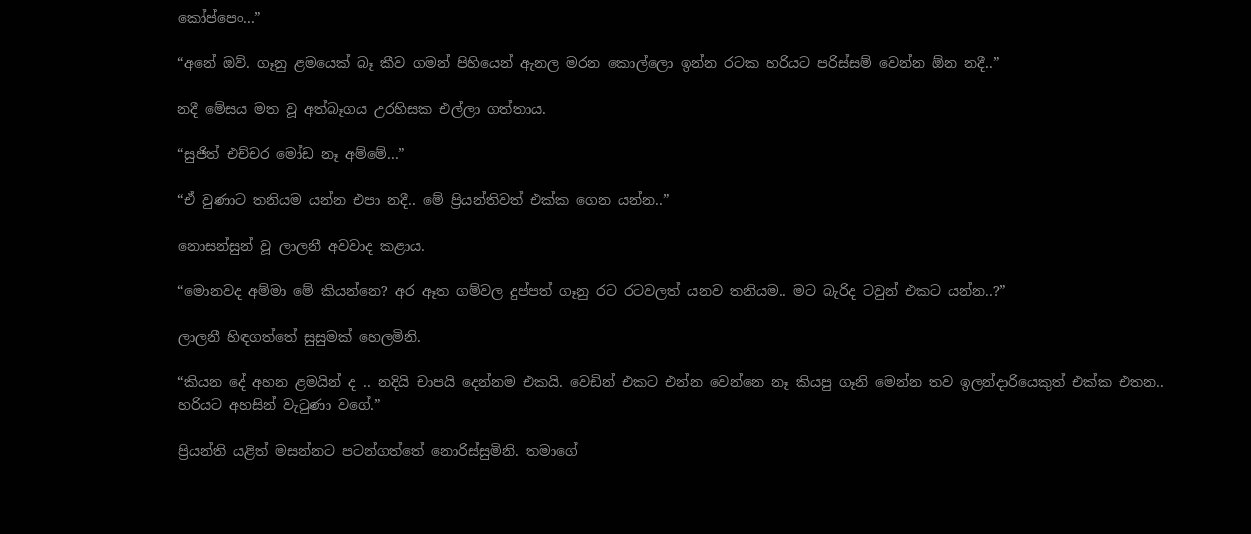කෝප්පෙං...”

“අනේ ඔව්. ගෑනු ළමයෙක් බෑ කීව ගමන් පිහියෙන් ඇනල මරන කොල්ලො ඉන්න රටක හරියට පරිස්සම් වෙන්න ඕන නදී..”

නදී මේසය මත වූ අත්බෑගය උරහිසක එල්ලා ගත්තාය.

“සුජිත් එච්චර මෝඩ නෑ අම්මේ...”

“ඒ වුණාට තනියම යන්න එපා නදී.. මේ ප්‍රියන්තිවත් එක්ක ගෙන යන්න..”

නොසන්සුන් වූ ලාලනී අවවාද කළාය.

“මොනවද අම්මා මේ කියන්නෙ? අර ඈත ගම්වල දුප්පත් ගෑනු රට රටවලත් යනව තනියම.. මට බැරිද ටවුන් එකට යන්න..?”

ලාලනී හිඳගත්තේ සුසුමක් හෙලමිනි.

“කියන දේ අහන ළමයින් ද .. නදියි චාපයි දෙන්නම එකයි. වෙඩින් එකට එන්න වෙන්නෙ නෑ කියපු ගෑනි මෙන්න තව ඉලන්දාරියෙකුත් එක්ක එතන.. හරියට අහසින් වැටුණා වගේ.”

ප්‍රියන්ති යළිත් මසන්නට පටන්ගත්තේ නොරිස්සුමිනි. තමාගේ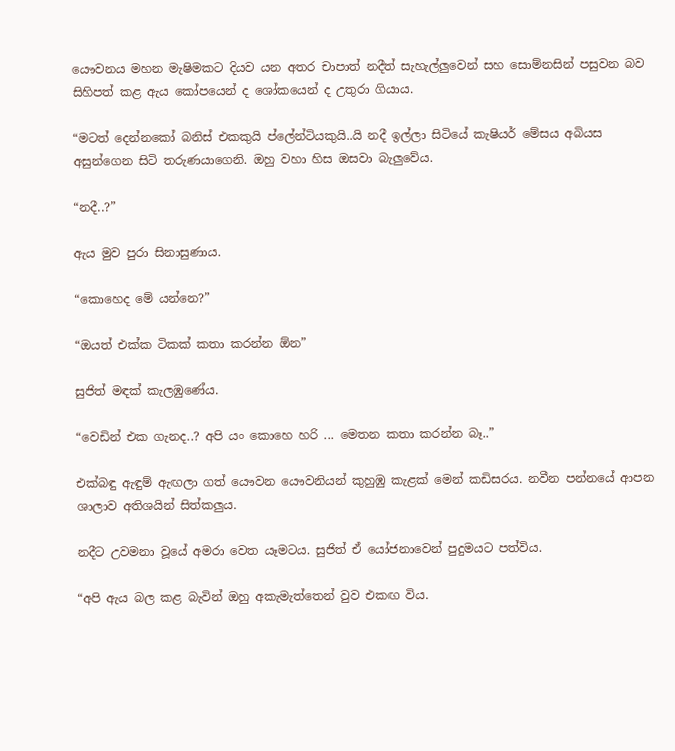යෞවනය මහන මැෂිමකට දියව යන අතර චාපාත් නදීත් සැහැල්ලුවෙන් සහ සොම්නසින් පසුවන බව සිහිපත් කළ ඇය කෝපයෙන් ද ශෝකයෙන් ද උතුරා ගියාය.

“මටත් දෙන්නකෝ බනිස් එකකුයි ප්ලේන්ටියකුයි..යි නදී ඉල්ලා සිටියේ කැෂියර් මේසය අබියස අසුන්ගෙන සිටි තරුණයාගෙනි. ඔහු වහා හිස ඔසවා බැලුවේය.

“නදී..?”

ඇය මුව පුරා සිනාසුණාය.

“කොහෙද මේ යන්නෙ?”

“ඔයත් එක්ක ටිකක් කතා කරන්න ඕන”

සුජිත් මඳක් කැලඹුණේය.

“වෙඩින් එක ගැනද..? අපි යං කොහෙ හරි ... මෙතන කතා කරන්න බෑ..”

එක්බඳු ඇඳුම් ඇඟලා ගත් යෞවන යෞවනියන් කුහුඹු කැළක් මෙන් කඩිසරය. නවීන පන්නයේ ආපන ශාලාව අතිශයින් සිත්කලුය.

නදීට උවමනා වූයේ අමරා වෙත යෑමටය. සුජිත් ඒ යෝජනාවෙන් පුදුමයට පත්විය.

“අපි ඇය බල කළ බැවින් ඔහු අකැමැත්තෙන් වුව එකඟ විය.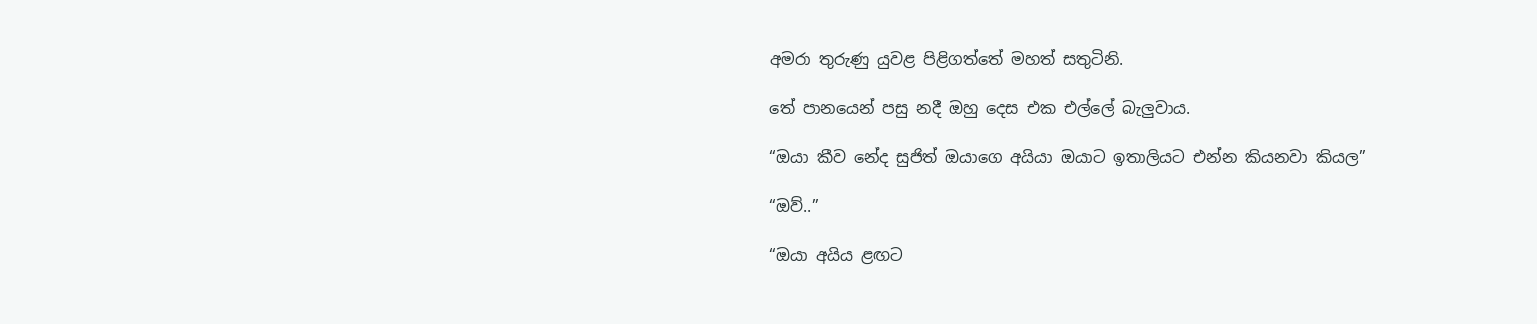අමරා තුරුණු යුවළ පිළිගත්තේ මහත් සතුටිනි.

තේ පානයෙන් පසු නදී ඔහු දෙස එක එල්ලේ බැලුවාය.

“ඔයා කීව නේද සුජිත් ඔයාගෙ අයියා ඔයාට ඉතාලියට එන්න කියනවා කියල”

“ඔව්..”

“ඔයා අයිය ළඟට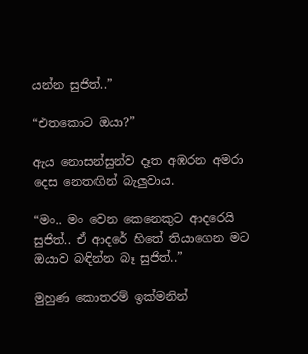යන්න සුජිත්..”

“එතකොට ඔයා?”

ඇය නොසන්සුන්ව දෑත අඹරන අමරා දෙස නෙතඟින් බැලුවාය.

“මං.. මං වෙන කෙනෙකුට ආදරෙයි සුජිත්.. ඒ ආදරේ හිතේ තියාගෙන මට ඔයාව බඳින්න බෑ සුජිත්..”

මුහුණ කොතරම් ඉක්මනින්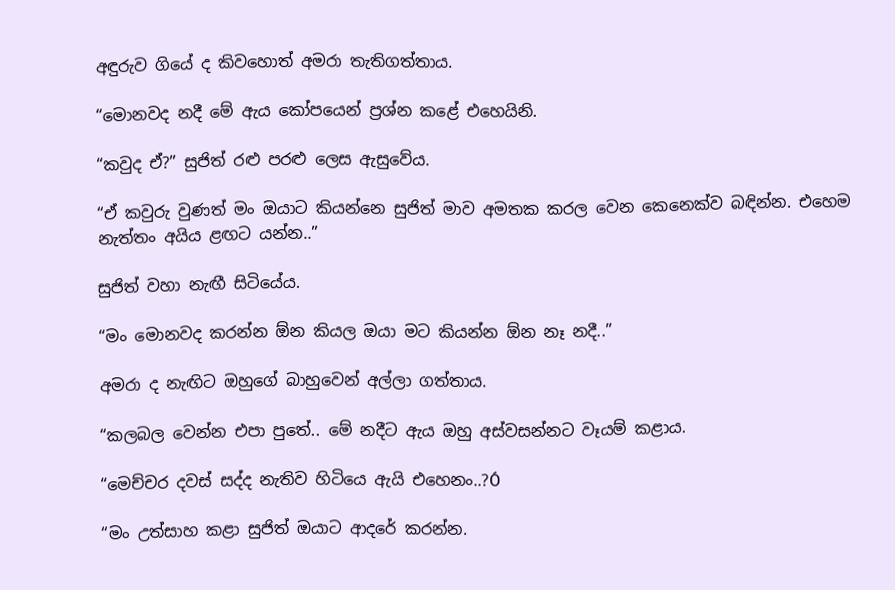අඳුරුව ගියේ ද කිවහොත් අමරා තැතිගත්තාය.

“මොනවද නදී මේ ඇය කෝපයෙන් ප්‍රශ්න කළේ එහෙයිනි.

“කවුද ඒ?” සුජිත් රළු පරළු ලෙස ඇසුවේය.

“ඒ කවුරු වුණත් මං ඔයාට කියන්නෙ සුජිත් මාව අමතක කරල වෙන කෙනෙක්ව බඳින්න. එහෙම නැත්තං අයිය ළඟට යන්න..”

සුජිත් වහා නැඟී සිටියේය.

“මං මොනවද කරන්න ඕන කියල ඔයා මට කියන්න ඕන නෑ නදී..”

අමරා ද නැඟිට ඔහුගේ බාහුවෙන් අල්ලා ගත්තාය.

“කලබල වෙන්න එපා පුතේ.. මේ නදීට ඇය ඔහු අස්වසන්නට වෑයම් කළාය.

“මෙච්චර දවස් සද්ද නැතිව හිටියෙ ඇයි එහෙනං..?Ó

“මං උත්සාහ කළා සුජිත් ඔයාට ආදරේ කරන්න.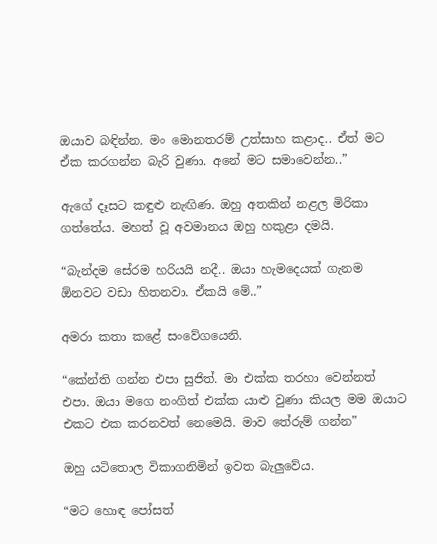ඔයාව බඳින්න. මං මොනතරම් උත්සාහ කළාද.. ඒත් මට ඒක කරගන්න බැරි වුණා. අනේ මට සමාවෙන්න..”

ඇගේ දෑසට කඳුළු නැඟිණ. ඔහු අතකින් නළල මිරිකා ගත්තේය. මහත් වූ අවමානය ඔහු හකුළා දමයි.

“බැන්දම සේරම හරියයි නදී.. ඔයා හැමදෙයක් ගැනම ඕනවට වඩා හිතනවා. ඒකයි මේ..”

අමරා කතා කළේ සංවේගයෙනි.

“කේන්ති ගන්න එපා සුජිත්. මා එක්ක තරහා වෙන්නත් එපා. ඔයා ම‍ගෙ නංගිත් එක්ක යාළු වුණා කියල මම ඔයාට එකට එක කරනවත් නෙමෙයි. මාව තේරුම් ගන්න”

ඔහු යටිතොල විකාගනිමින් ඉවත බැලුවේය.

“මට හොඳ පෝසත්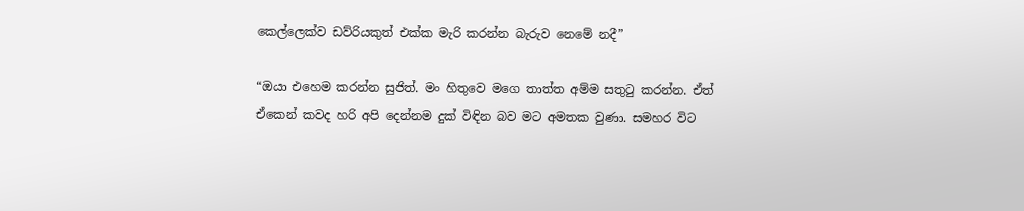කෙල්ලෙක්ව ඩව්රියකුත් එක්ක මැරි කරන්න බැරුව නෙමේ නදී”

“ඔයා එහෙම කරන්න සුජිත්. මං හිතුවෙ මගෙ තාත්ත අම්ම සතුටු කරන්න. ඒත් ඒකෙන් කවද හරි අපි දෙන්නම දුක් විඳින බව මට අමතක වුණා. සමහර විට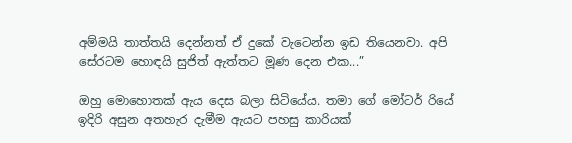අම්මයි තාත්තයි දෙන්නත් ඒ දුකේ වැටෙන්න ඉඩ තියෙනවා. අපි සේරටම හොඳයි සුජිත් ඇත්තට මූණ දෙන එක...”

ඔහු මොහොතක් ඇය දෙස බලා සිටියේය. තමා ගේ මෝටර් රියේ ඉදිරි අසුන අතහැර දැමීම ඇයට පහසු කාරියක්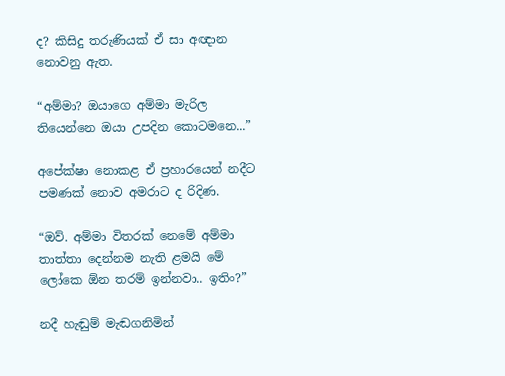ද? කිසිදු තරුණියක් ඒ සා අඥාන නොවනු ඇත.

“අම්මා? ඔයාගෙ අම්මා මැරිල තියෙන්නෙ ඔයා උපදින කොටමනෙ...”

අපේක්ෂා නොකළ ඒ ප්‍රහාරයෙන් නදීට පමණක් නොව අමරාට ද රිදිණ.

“ඔව්. අම්මා විතරක්‍ නෙමේ අම්මා තාත්තා දෙන්නම නැති ළමයි මේ ලෝකෙ ඕන තරම් ඉන්නවා.. ඉතිං?”

නදී හැඬුම් මැඬගනිමින්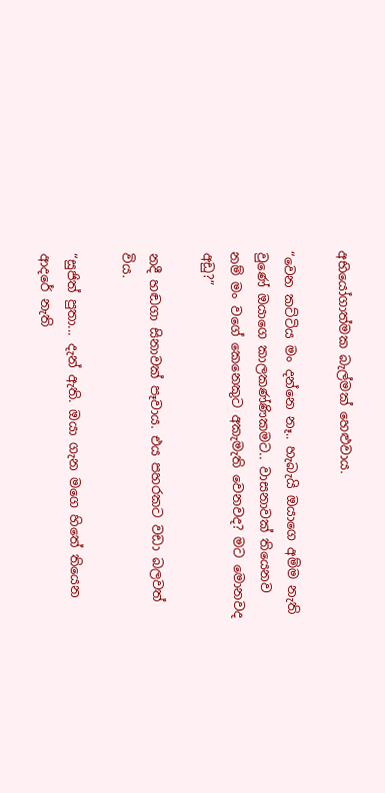අභියෝගාත්මක බැල්මක් හෙළුවාය.

“වෙන කට්ටිය මං දන්නෙ නෑ.. හැබැයි ඔයාගෙ අම්ම නැති වුණේ ඔයාගෙ කාලකණ්ණිකමට.. වාසනාවක් තියෙනව නම් මං වගේ කෙනෙකුට අකැමැති වෙනවද? මට මොනවද අඩු?”

නදී හඬගා සිනාවක් පෑවාය. එය පහරකට වඩා බලවත් විය.

“සුජිත් පුතා... දැන් ඇති. ඔයා ගැන මගෙ හිතේ තියෙන ආදරේ නැති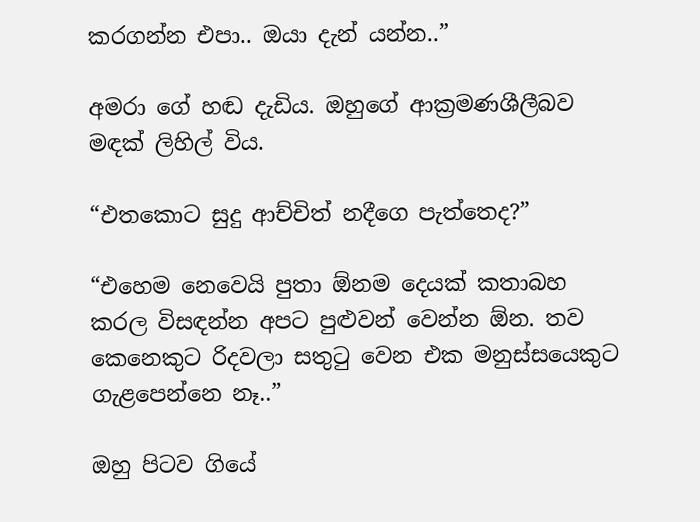කරගන්න එපා.. ඔයා දැන් යන්න..”

අමරා ගේ හඬ දැඩිය. ඔහුගේ ආක්‍රමණශීලීබව මඳක් ලිහිල් විය.

“එතකොට සුදු ආච්චිත් නදීගෙ පැත්තෙද?”

“එහෙම නෙවෙයි පුතා ඕනම දෙයක් කතාබහ කරල විසඳන්න අපට පුළුවන් වෙන්න ඕන. තව කෙනෙකුට රිදවලා සතුටු වෙන එක මනුස්සයෙකුට ගැළපෙන්නෙ නෑ..”

ඔහු පිටව ගියේ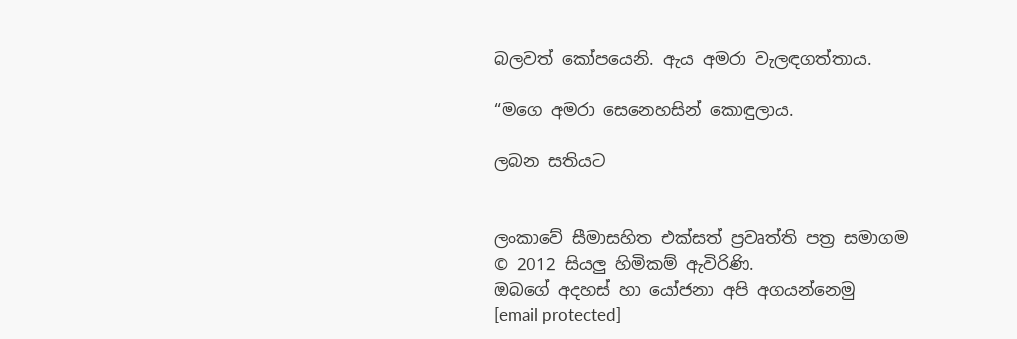බලවත් කෝපයෙනි. ඇය අමරා වැලඳගත්තාය.

“මගෙ අමරා සෙනෙහසින් කොඳුලාය.

ලබන සතියට


ලංකාවේ සීමාසහිත එක්සත් ප්‍රවෘත්ති පත්‍ර සමාගම
© 2012 සියලු හිමිකම් ඇවිරිණි.
ඔබගේ අදහස් හා යෝජනා අපි අගයන්නෙමු
[email protected]